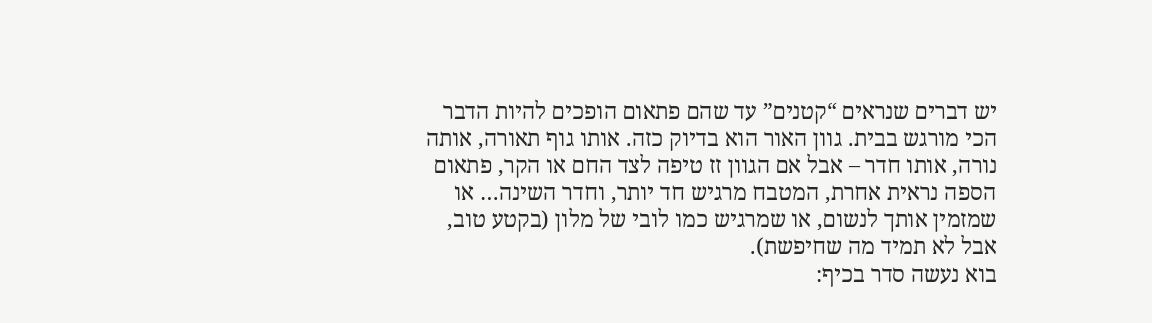יש דברים שנראים “קטנים” עד שהם פתאום הופכים להיות הדבר הכי מורגש בבית. גוון האור הוא בדיוק כזה. אותו גוף תאורה, אותה נורה, אותו חדר – אבל אם הגוון זז טיפה לצד החם או הקר, פתאום הספה נראית אחרת, המטבח מרגיש חד יותר, וחדר השינה… או שמזמין אותך לנשום, או שמרגיש כמו לובי של מלון (בקטע טוב, אבל לא תמיד מה שחיפשת).
בוא נעשה סדר בכיף: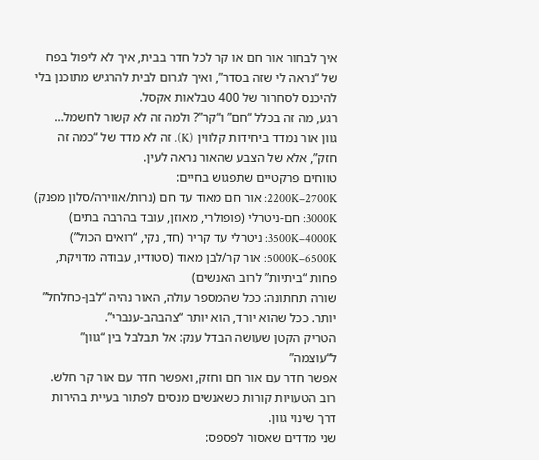איך לבחור אור חם או קר לכל חדר בבית, איך לא ליפול בפח של “נראה לי שזה בסדר”, ואיך לגרום לבית להרגיש מתוכנן בלי להיכנס לסחרור של 400 טבלאות אקסל.
רגע, מה זה בכלל “חם” ו“קר”? ולמה זה לא קשור לחשמל…
גוון אור נמדד ביחידות קלווין (K). זה לא מדד של “כמה זה חזק”, אלא של הצבע שהאור נראה לעין.
טווחים פרקטיים שתפגוש בחיים:
2200K–2700K: אור חם מאוד עד חם (נרות/אווירה/סלון מפנק)
3000K: חם-ניטרלי (פופולרי, מאוזן, עובד בהרבה בתים)
3500K–4000K: ניטרלי עד קריר (חד, נקי, “רואים הכול”)
5000K–6500K: אור קר/לבן מאוד (סטודיו, עבודה מדויקת, פחות “ביתיות” לרוב האנשים)
שורה תחתונה: ככל שהמספר עולה, האור נהיה “לבן-כחלחל” יותר. ככל שהוא יורד, הוא יותר “צהבהב-ענברי”.
הטריק הקטן שעושה הבדל ענק: אל תבלבל בין “גוון” ל“עוצמה”
אפשר חדר עם אור חם וחזק, ואפשר חדר עם אור קר חלש. רוב הטעויות קורות כשאנשים מנסים לפתור בעיית בהירות דרך שינוי גוון.
שני מדדים שאסור לפספס: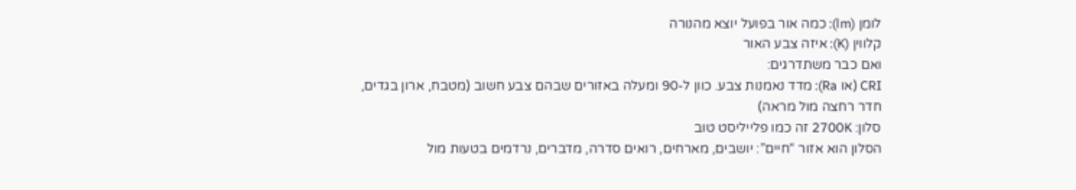לומן (lm): כמה אור בפועל יוצא מהנורה
קלווין (K): איזה צבע האור
ואם כבר משתדרגים:
CRI (או Ra): מדד נאמנות צבע. כוון ל-90 ומעלה באזורים שבהם צבע חשוב (מטבח, ארון בגדים, חדר רחצה מול מראה)
סלון: 2700K זה כמו פלייליסט טוב
הסלון הוא אזור “חיים”: יושבים, מארחים, רואים סדרה, מדברים, נרדמים בטעות מול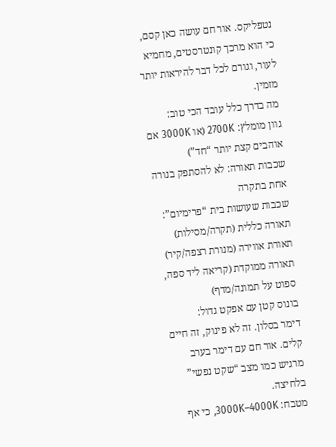נטפליקס. אור חם עושה כאן קסם, כי הוא מרכך קונטרסטים, מחמיא לעור, וגורם לכל דבר להיראות יותר מזמין.
מה בדרך כלל עובד הכי טוב:
גוון מומלץ: 2700K (או 3000K אם אוהבים קצת יותר “חד”)
שכבות תאורה: לא להסתפק בנורה אחת בתקרה
שכבות שעושות בית “פרימיום”:
תאורה כללית (תקרה/מסילות)
תאורת אווירה (מנורת רצפה/קיר)
תאורה ממוקדת (קריאה ליד ספה, ספוט על תמונה/מדף)
בונוס קטן עם אפקט גדול:
דימר בסלון. זה לא פינוק, זה חיים קלים. אור חם עם דימר בערב מרגיש כמו מצב “שקט נפשי” בלחיצה.
מטבח: 3000K–4000K, כי אף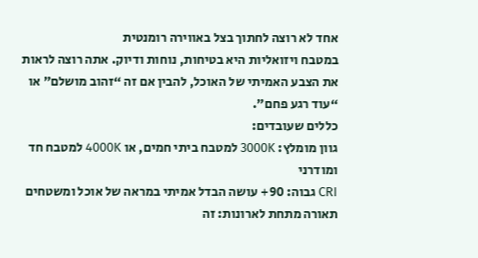אחד לא רוצה לחתוך בצל באווירה רומנטית
במטבח ויזואליות היא בטיחות, נוחות ודיוק. אתה רוצה לראות את הצבע האמיתי של האוכל, להבין אם זה “זהוב מושלם” או “עוד רגע פחם”.
כללים שעובדים:
גוון מומלץ: 3000K למטבח ביתי חמים, או 4000K למטבח חד ומודרני
CRI גבוה: 90+ עושה הבדל אמיתי במראה של אוכל ומשטחים
תאורה מתחת לארונות: זה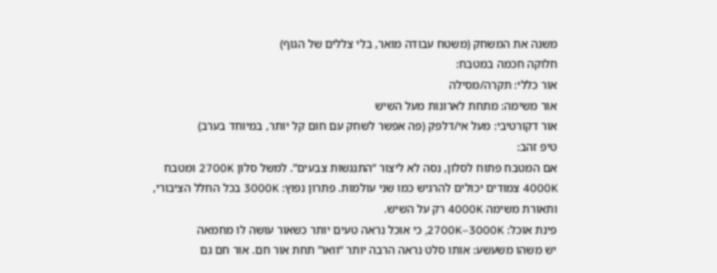משנה את המשחק (משטח עבודה מואר, בלי צללים של הגוף)
חלוקה חכמה במטבח:
אור כללי: תקרה/מסילה
אור משימה: מתחת לארונות מעל השיש
אור דקורטיבי: מעל אי/דלפק (פה אפשר לשחק עם חום קל יותר, במיוחד בערב)
טיפ זהב:
אם המטבח פתוח לסלון, נסה לא ליצור “התנגשות צבעים”. למשל סלון 2700K ומטבח 4000K צמודים יכולים להרגיש כמו שני עולמות. פתרון נפוץ: 3000K בכל החלל הציבורי, ותאורת משימה 4000K רק על השיש.
פינת אוכל: 2700K–3000K, כי אוכל נראה טעים יותר כשאור עושה לו מחמאה
יש משהו משעשע: אותו סלט נראה הרבה יותר “וואו” תחת אור חם. אור חם גם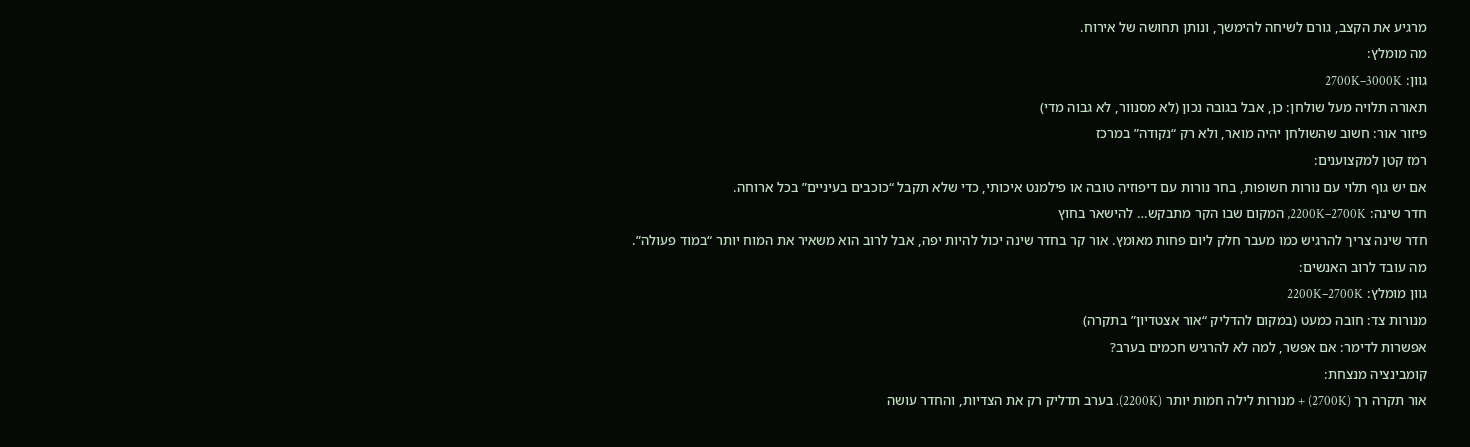מרגיע את הקצב, גורם לשיחה להימשך, ונותן תחושה של אירוח.
מה מומלץ:
גוון: 2700K–3000K
תאורה תלויה מעל שולחן: כן, אבל בגובה נכון (לא מסנוור, לא גבוה מדי)
פיזור אור: חשוב שהשולחן יהיה מואר, ולא רק “נקודה” במרכז
רמז קטן למקצוענים:
אם יש גוף תלוי עם נורות חשופות, בחר נורות עם דיפוזיה טובה או פילמנט איכותי, כדי שלא תקבל “כוכבים בעיניים” בכל ארוחה.
חדר שינה: 2200K–2700K, המקום שבו הקר מתבקש… להישאר בחוץ
חדר שינה צריך להרגיש כמו מעבר חלק ליום פחות מאומץ. אור קר בחדר שינה יכול להיות יפה, אבל לרוב הוא משאיר את המוח יותר “במוד פעולה”.
מה עובד לרוב האנשים:
גוון מומלץ: 2200K–2700K
מנורות צד: חובה כמעט (במקום להדליק “אור אצטדיון” בתקרה)
אפשרות לדימר: אם אפשר, למה לא להרגיש חכמים בערב?
קומבינציה מנצחת:
אור תקרה רך (2700K) + מנורות לילה חמות יותר (2200K). בערב תדליק רק את הצדיות, והחדר עושה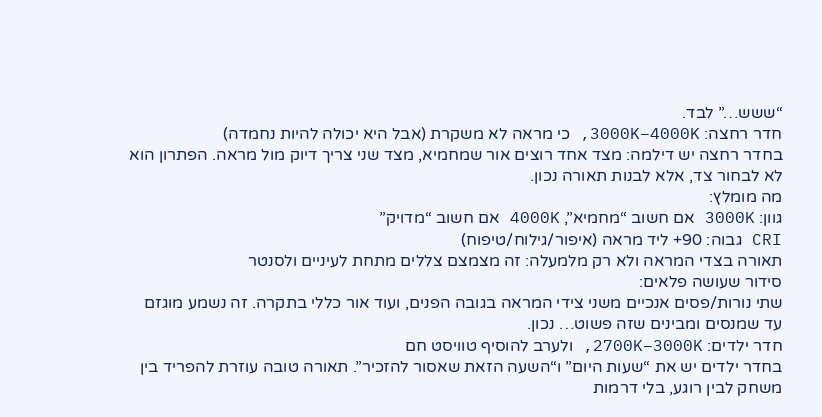“ששש…” לבד.
חדר רחצה: 3000K–4000K, כי מראה לא משקרת (אבל היא יכולה להיות נחמדה)
בחדר רחצה יש דילמה: מצד אחד רוצים אור שמחמיא, מצד שני צריך דיוק מול מראה. הפתרון הוא לא לבחור צד, אלא לבנות תאורה נכון.
מה מומלץ:
גוון: 3000K אם חשוב “מחמיא”, 4000K אם חשוב “מדויק”
CRI גבוה: 90+ ליד מראה (איפור/גילוח/טיפוח)
תאורה בצדי המראה ולא רק מלמעלה: זה מצמצם צללים מתחת לעיניים ולסנטר
סידור שעושה פלאים:
שתי נורות/פסים אנכיים משני צידי המראה בגובה הפנים, ועוד אור כללי בתקרה. זה נשמע מוגזם עד שמנסים ומבינים שזה פשוט… נכון.
חדר ילדים: 2700K–3000K, ולערב להוסיף טוויסט חם
בחדר ילדים יש את “שעות היום” ו“השעה הזאת שאסור להזכיר”. תאורה טובה עוזרת להפריד בין משחק לבין רוגע, בלי דרמות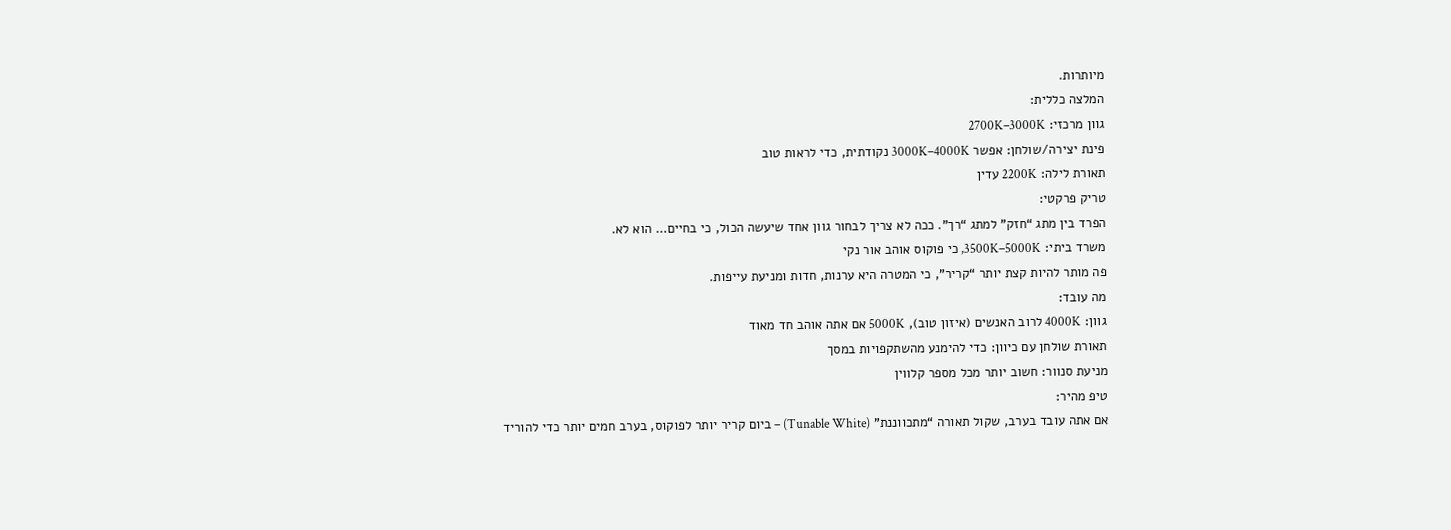מיותרות.
המלצה כללית:
גוון מרכזי: 2700K–3000K
פינת יצירה/שולחן: אפשר 3000K–4000K נקודתית, כדי לראות טוב
תאורת לילה: 2200K עדין
טריק פרקטי:
הפרד בין מתג “חזק” למתג “רך”. ככה לא צריך לבחור גוון אחד שיעשה הכול, כי בחיים… הוא לא.
משרד ביתי: 3500K–5000K, כי פוקוס אוהב אור נקי
פה מותר להיות קצת יותר “קריר”, כי המטרה היא ערנות, חדות ומניעת עייפות.
מה עובד:
גוון: 4000K לרוב האנשים (איזון טוב), 5000K אם אתה אוהב חד מאוד
תאורת שולחן עם כיוון: כדי להימנע מהשתקפויות במסך
מניעת סנוור: חשוב יותר מכל מספר קלווין
טיפ מהיר:
אם אתה עובד בערב, שקול תאורה “מתכווננת” (Tunable White) – ביום קריר יותר לפוקוס, בערב חמים יותר כדי להוריד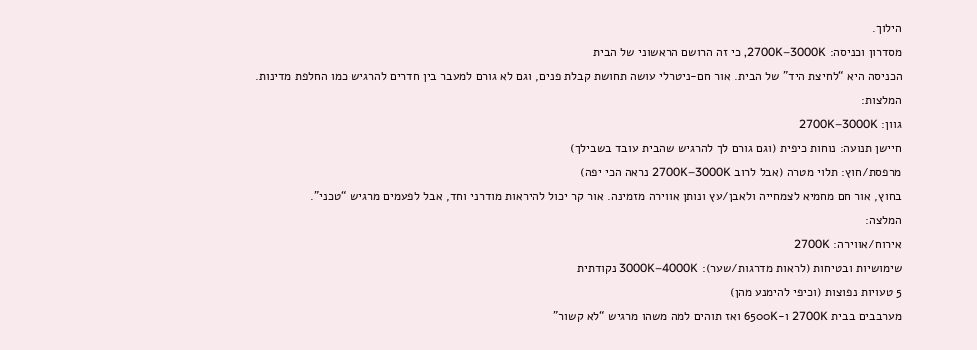הילוך.
מסדרון וכניסה: 2700K–3000K, כי זה הרושם הראשוני של הבית
הכניסה היא “לחיצת היד” של הבית. אור חם-ניטרלי עושה תחושת קבלת פנים, וגם לא גורם למעבר בין חדרים להרגיש כמו החלפת מדינות.
המלצות:
גוון: 2700K–3000K
חיישן תנועה: נוחות כיפית (וגם גורם לך להרגיש שהבית עובד בשבילך)
מרפסת/חוץ: תלוי מטרה (אבל לרוב 2700K–3000K נראה הכי יפה)
בחוץ, אור חם מחמיא לצמחייה ולאבן/עץ ונותן אווירה מזמינה. אור קר יכול להיראות מודרני וחד, אבל לפעמים מרגיש “טכני”.
המלצה:
אירוח/אווירה: 2700K
שימושיות ובטיחות (לראות מדרגות/שער): 3000K–4000K נקודתית
5 טעויות נפוצות (וכיפי להימנע מהן)
מערבבים בבית 2700K ו-6500K ואז תוהים למה משהו מרגיש “לא קשור”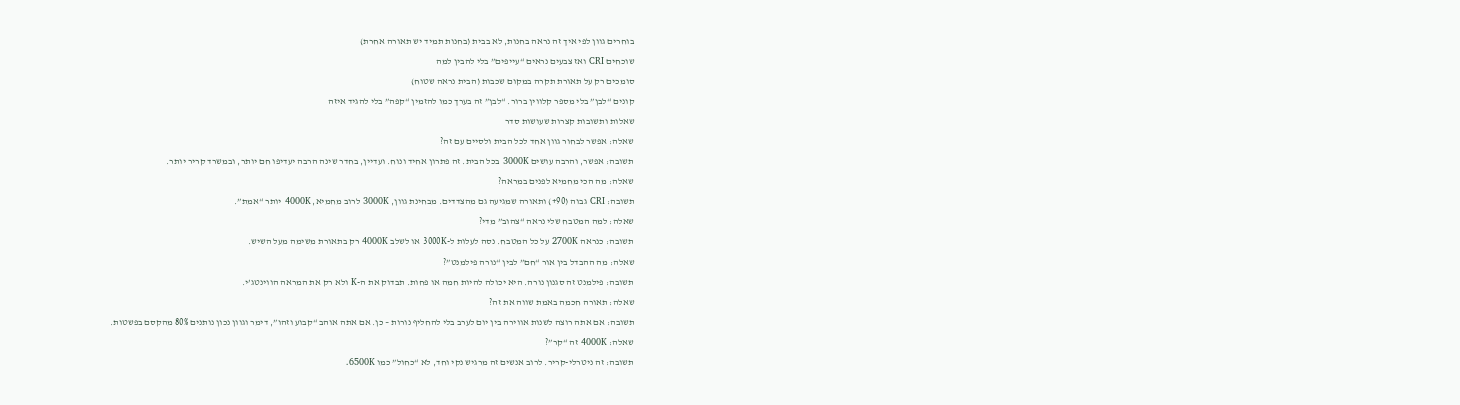בוחרים גוון לפי איך זה נראה בחנות, לא בבית (בחנות תמיד יש תאורה אחרת)
שוכחים CRI ואז צבעים נראים “עייפים” בלי להבין למה
סומכים רק על תאורת תקרה במקום שכבות (הבית נראה שטוח)
קונים “לבן” בלי מספר קלווין ברור. “לבן” זה בערך כמו להזמין “קפה” בלי להגיד איזה
שאלות ותשובות קצרות שעושות סדר
שאלה: אפשר לבחור גוון אחד לכל הבית ולסיים עם זה?
תשובה: אפשר, והרבה עושים 3000K בכל הבית. זה פתרון אחיד ונוח. ועדיין, בחדר שינה הרבה יעדיפו חם יותר, ובמשרד קריר יותר.
שאלה: מה הכי מחמיא לפנים במראה?
תשובה: CRI גבוה (90+) ותאורה שמגיעה גם מהצדדים. מבחינת גוון, 3000K לרוב מחמיא, 4000K יותר “אמת”.
שאלה: למה המטבח שלי נראה “צהוב” מדי?
תשובה: כנראה 2700K על כל המטבח. נסה לעלות ל-3000K או לשלב 4000K רק בתאורת משימה מעל השיש.
שאלה: מה ההבדל בין אור “חם” לבין “נורה פילמנט”?
תשובה: פילמנט זה סגנון נורה. היא יכולה להיות חמה או פחות. תבדוק את ה-K ולא רק את המראה הווינטג’י.
שאלה: תאורה חכמה באמת שווה את זה?
תשובה: אם אתה רוצה לשנות אווירה בין יום לערב בלי להחליף נורות – כן. אם אתה אוהב “קבוע וזהו”, דימר וגוון נכון נותנים 80% מהקסם בפשטות.
שאלה: 4000K זה “קר”?
תשובה: זה ניטרלי-קריר. לרוב אנשים זה מרגיש נקי וחד, לא “כחול” כמו 6500K.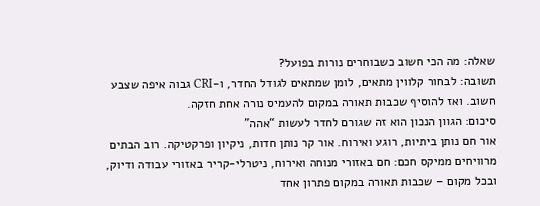שאלה: מה הכי חשוב כשבוחרים נורות בפועל?
תשובה: לבחור קלווין מתאים, לומן שמתאים לגודל החדר, ו-CRI גבוה איפה שצבע חשוב. ואז להוסיף שכבות תאורה במקום להעמיס נורה אחת חזקה.
סיכום: הגוון הנכון הוא זה שגורם לחדר לעשות “אהה”
אור חם נותן ביתיות, רוגע ואירוח. אור קר נותן חדות, ניקיון ופרקטיקה. רוב הבתים מרוויחים ממיקס חכם: חם באזורי מנוחה ואירוח, ניטרלי-קריר באזורי עבודה ודיוק, ובכל מקום – שכבות תאורה במקום פתרון אחד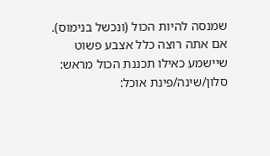שמנסה להיות הכול (ונכשל בנימוס).
אם אתה רוצה כלל אצבע פשוט שיישמע כאילו תכננת הכול מראש:
סלון/שינה/פינת אוכל: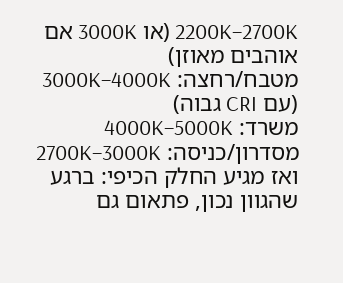2200K–2700K (או 3000K אם אוהבים מאוזן)
מטבח/רחצה: 3000K–4000K (עם CRI גבוה)
משרד: 4000K–5000K
מסדרון/כניסה: 2700K–3000K
ואז מגיע החלק הכיפי: ברגע שהגוון נכון, פתאום גם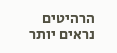הרהיטים נראים יותר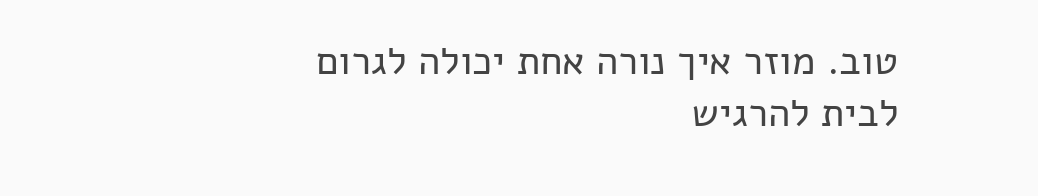טוב. מוזר איך נורה אחת יכולה לגרום לבית להרגיש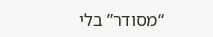“מסודר” בלי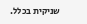שניקית בכלל.